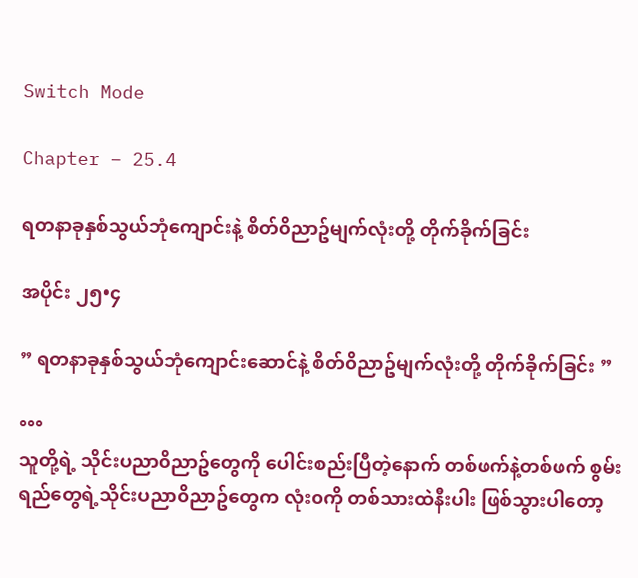Switch Mode

Chapter – 25.4

ရတနာခုနှစ်သွယ်ဘုံကျောင်းနဲ့ စိတ်၀ိညာဥ်မျက်လုံးတို့ တိုက်ခိုက်ခြင်း

အပိုင်း ၂၅•၄

” ရတနာခုနှစ်သွယ်ဘုံကျောင်းဆောင်နဲ့ စိတ်၀ိညာဥ်မျက်လုံးတို့ တိုက်ခိုက်ခြင်း ”

°°°
သူတို့ရဲ့ သိုင်းပညာ၀ိညာဥ်တွေကို ပေါင်းစည်းပြီတဲ့နောက် တစ်ဖက်နဲ့တစ်ဖက် စွမ်းရည်တွေရဲ့သိုင်းပညာ၀ိညာဥ်တွေက လုံး၀ကို တစ်သားထဲနီးပါး ဖြစ်သွားပါတော့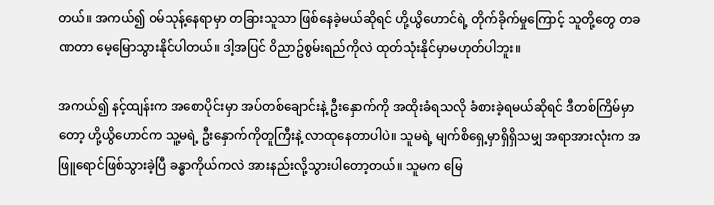တယ်။ အကယ်၍ ၀မ်သုန့်နေရာမှာ တခြားသူသာ ဖြစ်နေခဲ့မယ်ဆိုရင် ဟို့ယွိဟောင်ရဲ့ တိုက်ခိုက်မှုကြောင့် သူတို့တွေ တခဏတာ မေ့မြောသွားနိုင်ပါတယ်။ ဒါ့အပြင် ၀ိညာဥ်စွမ်းရည်ကိုလဲ ထုတ်သုံးနိုင်မှာမဟုတ်ပါဘူး။

အကယ်၍ နင့်ထျန်းက အစောပိုင်းမှာ အပ်တစ်ချောင်းနဲ့ ဦးနှောက်ကို အထိုးခံရသလို ခံစားခဲ့ရမယ်ဆိုရင် ဒီတစ်ကြိမ်မှာတော့ ဟို့ယွိဟောင်က သူ့မရဲ့ ဦးနှောက်ကိုတူကြီးနဲ့ လာထုနေတာပါပဲ။ သူမရဲ့ မျက်စိရှေ့မှာရှိရှိသမျှ အရာအားလုံးက အဖြူရောင်ဖြစ်သွားခဲ့ပြီ ခန္ဓာကိုယ်ကလဲ အားနည်းလို့သွားပါတော့တယ်။ သူမက မြေ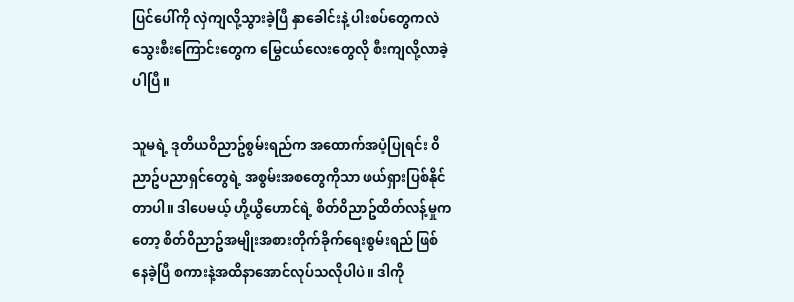ပြင်ပေါ်ကို လှဲကျလို့သွားခဲ့ပြီ နှာခေါင်းနဲ့ ပါးစပ်တွေကလဲ သွေးစီးကြောင်းတွေက မြွေငယ်လေးတွေလို စီးကျလို့လာခဲ့ပါပြီ။

သူမရဲ့ ဒုတိယ၀ိညာဥ်စွမ်းရည်က အထောက်အပံ့ပြုရင်း ၀ိညာဥ်ပညာရှင်တွေရဲ့ အစွမ်းအစတွေကိုသာ ဖယ်ရှားပြစ်နိုင်တာပါ။ ဒါပေမယ့် ဟို့ယွိဟောင်ရဲ့ စိတ်၀ိညာဥ်ထိတ်လန့်မှုကတော့ စိတ်၀ိညာဥ်အမျိုးအစားတိုက်ခိုက်ရေးစွမ်းရည် ဖြစ်နေခဲ့ပြီ စကားနဲ့အထိနာအောင်လုပ်သလိုပါပဲ။ ဒါကို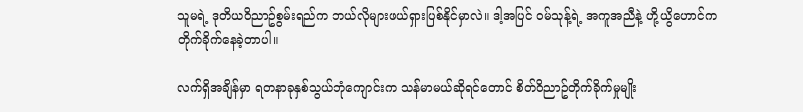သူမရဲ့ ဒုတိယ၀ိညာဥ်စွမ်းရည်က ဘယ်လိုများဖယ်ရှားပြစ်နိုင်မှာလဲ။ ဒါ့အပြင် ၀မ်သုန့်ရဲ့ အကူအညီနဲ့ ဟို့ယွိဟောင်က တိုက်ခိုက်နေခဲ့တာပါ။

လက်ရှိအချိန်မှာ ရတနာခုနှစ်သွယ်ဘုံကျောင်းက သန်မာမယ်ဆိုရင်တောင် စိတ်၀ိညာဥ်တိုက်ခိုက်မှုမျိုး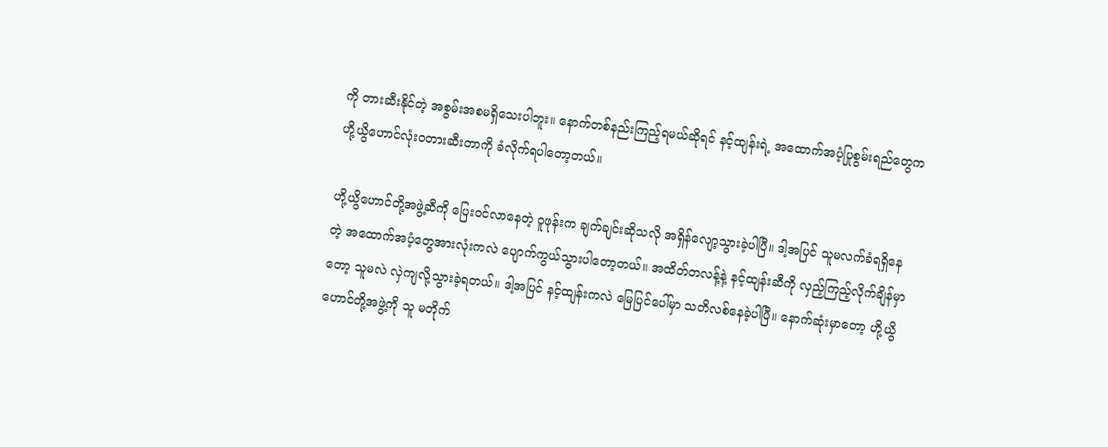ကို တားဆီးနိုင်တဲ့ အစွမ်းအစမရှိသေးပါဘူး။ နောက်တစ်နည်းကြည့်ရမယ်ဆိုရင် နင့်ထျန်းရဲ့ အထောက်အပံ့ပြုစွမ်းရည်တွေက ဟို့ယွိဟောင်လုံး၀တားဆီးတာကို ခံလိုက်ရပါတော့တယ်။

ဟို့ယွိဟောင်တို့အဖွဲ့ဆီကို ပြေး၀င်လာနေတဲ့ ၀ူဖုန်းက ချက်ချင်းဆိုသလို အရှိန်လျော့သွားခဲ့ပါပြီ။ ဒါ့အပြင် သူမလက်ခံရရှိနေတဲ့ အထောက်အပံ့တွေအားလုံးကလဲ ပျောက်ကွယ်သွားပါတော့တယ်။ အထိတ်တလန့်နဲ့ နင့်ထျန်းဆီကို လှည့်ကြည့်လိုက်ချိန်မှာတော့ သူမလဲ လှဲကျလို့သွားခဲ့ရတယ်။ ဒါ့အပြင် နင့်ထျန်းကလဲ မြေပြင်ပေါ်မှာ သတိလစ်နေခဲ့ပါပြီ။ နောက်ဆုံးမှာတော့ ဟို့ယွိဟောင်တို့အဖွဲ့ကို သူ မတိုက်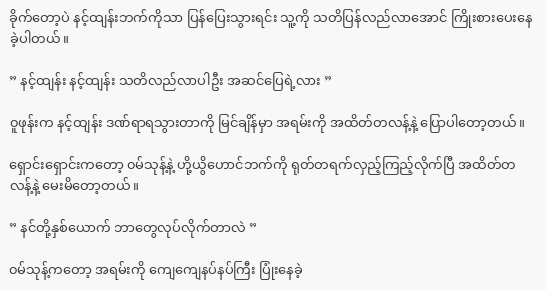ခိုက်တော့ပဲ နင့်ထျန်းဘက်ကိုသာ ပြန်ပြေးသွားရင်း သူ့ကို သတိပြန်လည်လာအောင် ကြိုးစားပေးနေခဲ့ပါတယ်။

” နင့်ထျန်း နင့်ထျန်း သတိလည်လာပါဦး အဆင်ပြေရဲ့လား ”

၀ူဖုန်းက နင့်ထျန်း ဒဏ်ရာရသွားတာကို မြင်ချိန်မှာ အရမ်းကို အထိတ်တလန့်နဲ့ ပြောပါတော့တယ်။

ရှောင်းရှောင်းကတော့ ၀မ်သုန့်နဲ့ ဟို့ယွိဟောင်ဘက်ကို ရုတ်တရက်လှည့်ကြည့်လိုက်ပြီ အထိတ်တလန့်နဲ့ မေးမိတော့တယ်။

” နင်တို့နှစ်ယောက် ဘာတွေလုပ်လိုက်တာလဲ ”

၀မ်သုန့်ကတော့ အရမ်းကို ကျေကျေနပ်နပ်ကြီး ပြုံးနေခဲ့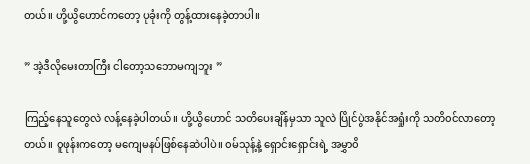တယ်။ ဟို့ယွိဟောင်ကတော့ ပုခုံးကို တွန့်ထားနေခဲ့တာပါ။

” အဲ့ဒီလိုမေးတာကြီး ငါတော့သဘောမကျဘူး ”

ကြည့်နေသူတွေလဲ လန့်နေခဲ့ပါတယ်။ ဟို့ယွိဟောင် သတိပေးချိန်မှသာ သူလဲ ပြိုင်ပွဲအနိုင်အရှုံးကို သတိ၀င်လာတော့တယ်။ ၀ူဖုန်းကတော့ မကျေမနပ်ဖြစ်နေဆဲပါပဲ။ ၀မ်သုန့်နဲ့ ရှောင်းရှောင်းရဲ့ အမွှာ၀ိ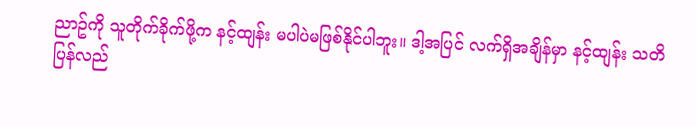ညာဥ်ကို သူတိုက်ခိုက်ဖို့က နင့်ထျန်း မပါပဲမဖြစ်နိုင်ပါဘူး။ ဒါ့အပြင် လက်ရှိအချိန်မှာ နင့်ထျန်း သတိပြန်လည်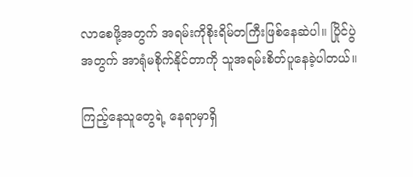လာစေဖို့အတွက် အရမ်းကိုစိုးရိမ်တကြီးဖြစ်နေဆဲပါ။ ပြိုင်ပွဲအတွက် အာရုံမစိုက်နိုင်တာကို သူအရမ်းစိတ်ပူနေခဲ့ပါတယ်။

ကြည့်နေသူတွေရဲ့ နေရာမှာရှိ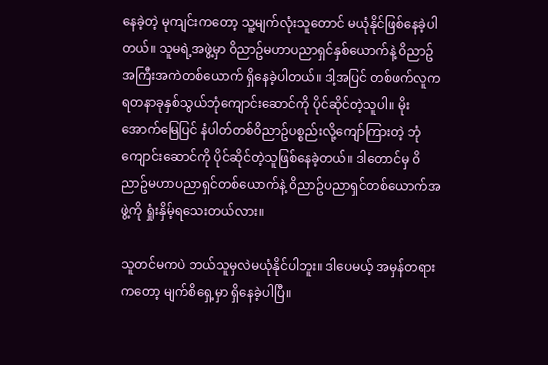နေခဲ့တဲ့ မုကျင်းကတော့ သူ့မျက်လုံးသူတောင် မယုံနိုင်ဖြစ်နေခဲ့ပါတယ်။ သူမရဲ့အဖွဲ့မှာ ၀ိညာဥ်မဟာပညာရှင်နှစ်ယောက်နဲ့ ၀ိညာဥ်အကြီးအကဲတစ်ယောက် ရှိနေခဲ့ပါတယ်။ ဒါ့အပြင် တစ်ဖက်လူက ရတနာခုနှစ်သွယ်ဘုံကျောင်းဆောင်ကို ပိုင်ဆိုင်တဲ့သူပါ။ မိုးအောက်မြေပြင် နံပါတ်တစ်၀ိညာဥ်ပစ္စည်းလို့ကျော်ကြားတဲ့ ဘုံကျောင်းဆောင်ကို ပိုင်ဆိုင်တဲ့သူဖြစ်နေခဲ့တယ်။ ဒါတောင်မှ ၀ိညာဥ်မဟာပညာရှင်တစ်ယောက်နဲ့ ၀ိညာဥ်ပညာရှင်တစ်ယောက်အဖွဲ့ကို ရှုံးနှိမ့်ရသေးတယ်လား။

သူတင်မကပဲ ဘယ်သူမှလဲမယုံနိုင်ပါဘူး။ ဒါပေမယ့် အမှန်တရားကတော့ မျက်စိရှေ့မှာ ရှိနေခဲ့ပါပြီ။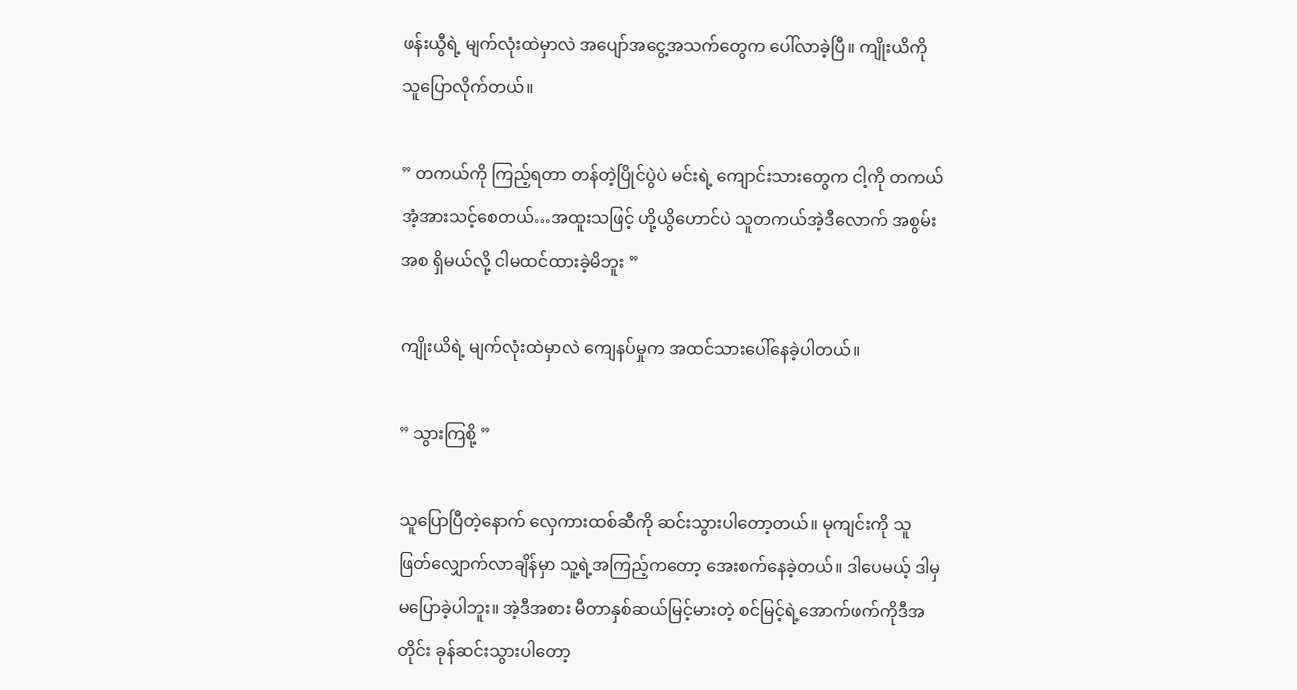ဖန်းယွီရဲ့ မျက်လုံးထဲမှာလဲ အပျော်အငွေ့အသက်တွေက ပေါ်လာခဲ့ပြီ။ ကျိုးယိကို သူပြောလိုက်တယ်။

” တကယ်ကို ကြည့်ရတာ တန်တဲ့ပြိုင်ပွဲပဲ မင်းရဲ့ ကျောင်းသားတွေက ငါ့ကို တကယ် အံ့အားသင့်စေတယ်…အထူးသဖြင့် ဟို့ယွိဟောင်ပဲ သူတကယ်အဲ့ဒီလောက် အစွမ်းအစ ရှိမယ်လို့ ငါမထင်ထားခဲ့မိဘူး ”

ကျိုးယိရဲ့ မျက်လုံးထဲမှာလဲ ကျေနပ်မှုက အထင်သားပေါ်နေခဲ့ပါတယ်။

” သွားကြစို့ ”

သူပြောပြီတဲ့နောက် လှေကားထစ်ဆီကို ဆင်းသွားပါတော့တယ်။ မုကျင်းကို သူဖြတ်လျှောက်လာချိန်မှာ သူ့ရဲ့အကြည့်ကတော့ အေးစက်နေခဲ့တယ်။ ဒါပေမယ့် ဒါမှမပြောခဲ့ပါဘူး။ အဲ့ဒီအစား မီတာနှစ်ဆယ်မြင့်မားတဲ့ စင်မြင့်ရဲ့အောက်ဖက်ကိုဒီအတိုင်း ခုန်ဆင်းသွားပါတော့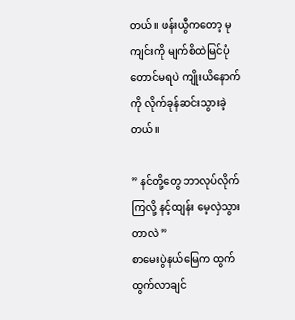တယ်။ ဖန်းယွီကတော့ မုကျင်းကို မျက်စိထဲမြင်ပုံတောင်မရပဲ ကျိုးယိနောက်ကို လိုက်ခုန်ဆင်းသွားခဲ့တယ်။

” နင်တို့တွေ ဘာလုပ်လိုက်ကြလို့ နင့်ထျန်း မေ့လှဲသွားတာလဲ ”
စာမေးပွဲနယ်မြေက ထွက်ထွက်လာချင်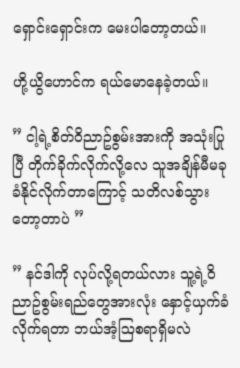ရှောင်းရှောင်းက မေးပါတော့တယ်။

ဟို့ယွိဟောင်က ရယ်မောနေခဲ့တယ်။

” ငါ့ရဲ့စိတ်၀ိညာဥ်စွမ်းအားကို အသုံးပြုပြီ တိုက်ခိုက်လိုက်လို့လေ သူအချိန်မီမခုခံနိုင်လိုက်တာကြောင့် သတိလစ်သွားတော့တာပဲ ”

” နင်ဒါကို လုပ်လို့ရတယ်လား သူ့ရဲ့၀ိညာဥ်စွမ်းရည်တွေအားလုံး နှောင့်ယှက်ခံလိုက်ရတာ ဘယ်အံ့ဩစရာရှိမလဲ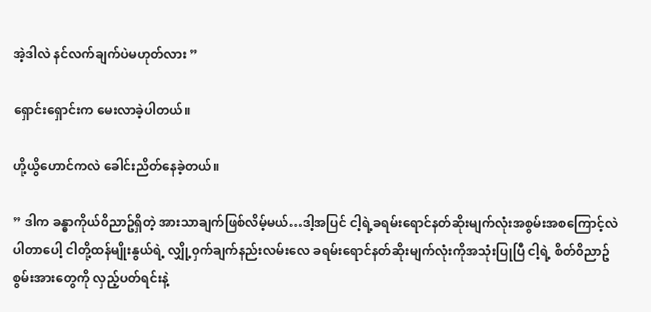အဲ့ဒါလဲ နင်လက်ချက်ပဲမဟုတ်လား ”

ရှောင်းရှောင်းက မေးလာခဲ့ပါတယ်။

ဟို့ယွိဟောင်ကလဲ ခေါင်းညိတ်နေခဲ့တယ်။

” ဒါက ခန္ဓာကိုယ်၀ိညာဥ်ရှိတဲ့ အားသာချက်ဖြစ်လိမ့်မယ်…ဒါ့အပြင် ငါ့ရဲ့ခရမ်းရောင်နတ်ဆိုးမျက်လုံးအစွမ်းအစကြောင့်လဲ ပါတာပေါ့ ငါတို့ထန်မျိုးနွယ်ရဲ့ လျှို့၀ှက်ချက်နည်းလမ်းလေ ခရမ်းရောင်နတ်ဆိုးမျက်လုံးကိုအသုံးပြုပြီ ငါ့ရဲ့ စိတ်၀ိညာဥ်စွမ်းအားတွေကို လှည့်ပတ်ရင်းနဲ့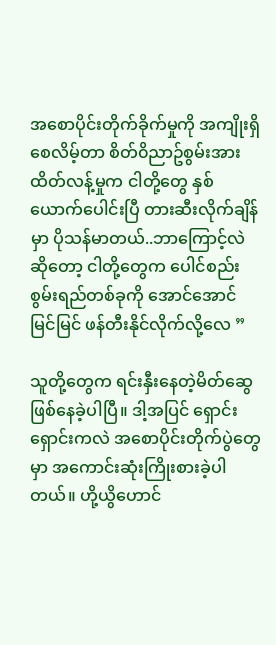အစောပိုင်းတိုက်ခိုက်မှုကို အကျိုးရှိစေလိမ့်တာ စိတ်၀ိညာဥ်စွမ်းအား ထိတ်လန့်မှုက ငါတို့တွေ နှစ်ယောက်ပေါင်းပြီ တားဆီးလိုက်ချိန်မှာ ပိုသန်မာတယ်..ဘာကြောင့်လဲဆိုတော့ ငါတို့တွေက ပေါင်စည်းစွမ်းရည်တစ်ခုကို အောင်အောင်မြင်မြင် ဖန်တီးနိုင်လိုက်လို့လေ ”

သူတို့တွေက ရင်းနှီးနေတဲ့မိတ်ဆွေ ဖြစ်နေခဲ့ပါပြီ။ ဒါ့အပြင် ရှောင်းရှောင်းကလဲ အစောပိုင်းတိုက်ပွဲတွေမှာ အကောင်းဆုံးကြိုးစားခဲ့ပါတယ်။ ဟို့ယွိဟောင်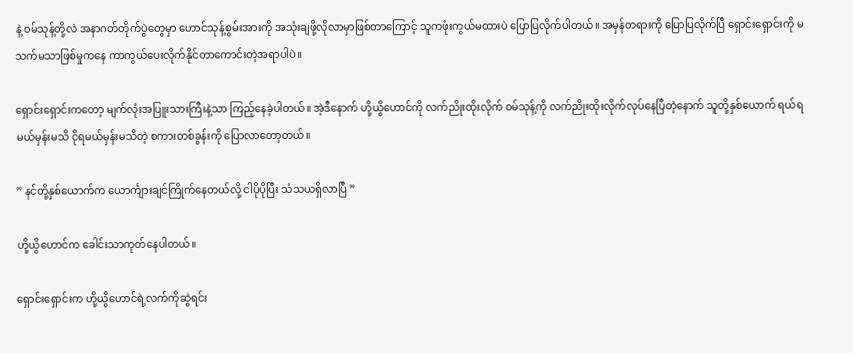နဲ့ ၀မ်သုန့်တို့လဲ အနာဂတ်တိုက်ပွဲတွေမှာ ဟောင်သုန့်စွမ်းအားကို အသုံးချဖို့လိုလာမှာဖြစ်တာကြောင့် သူကဖုံးကွယ်မထားပဲ ပြောပြလိုက်ပါတယ်။ အမှန်တရားကို ပြောပြလိုက်ပြီ ရှောင်းရှောင်းကို မသက်မသာဖြစ်မှုကနေ ကာကွယ်ပေးလိုက်နိုင်တာကောင်းတဲ့အရာပါပဲ။

ရှောင်းရှောင်းကတော့ မျက်လုံးအပြူးသားကြီးနဲ့သာ ကြည့်နေခဲ့ပါတယ်။ အဲ့ဒီနောက် ဟို့ယွိဟောင်ကို လက်ညိုးထိုးလိုက် ၀မ်သုန့်ကို လက်ညိုးထိုးလိုက်လုပ်နေပြီတဲ့နောက် သူတို့နှစ်ယောက် ရယ်ရမယ်မှန်းမသိ ငိုရမယ်မှန်းမသိတဲ့ စကားတစ်ခွန်းကို ပြောလာတော့တယ်။

” နင်တို့နှစ်ယောက်က ယောင်္ကျားချင်ကြိုက်နေတယ်လို့ ငါပိုပိုပြီး သံသယရှိလာပြီ ”

ဟို့ယွိဟောင်က ခေါင်းသာကုတ်နေပါတယ်။

ရှောင်းရှောင်းက ဟို့ယွိဟောင်ရဲ့လက်ကိုဆွဲရင်း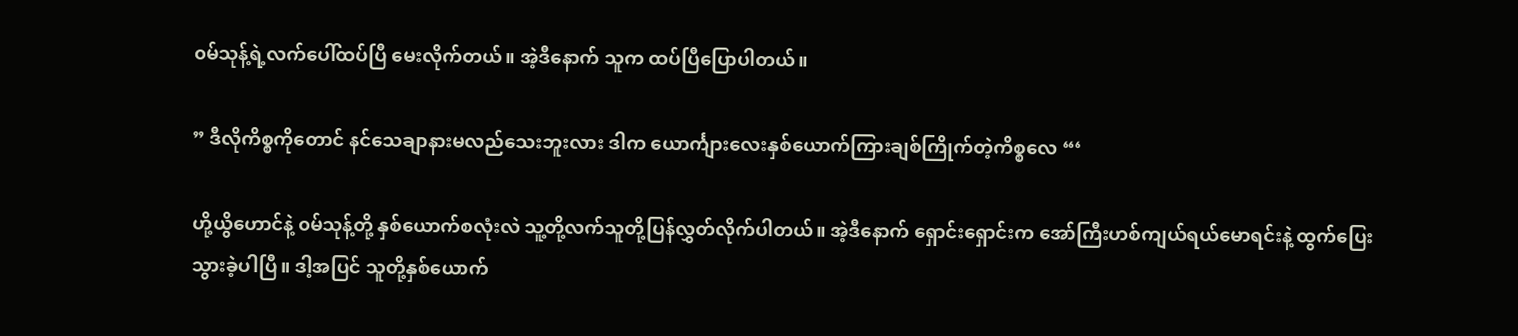၀မ်သုန့်ရဲ့လက်ပေါ်ထပ်ပြီ မေးလိုက်တယ်။ အဲ့ဒီနောက် သူက ထပ်ပြီပြောပါတယ်။

” ဒီလိုကိစ္စကိုတောင် နင်သေချာနားမလည်သေးဘူးလား ဒါက ယောင်္ကျားလေးနှစ်ယောက်ကြားချစ်ကြိုက်တဲ့ကိစ္စလေ “‘

ဟို့ယွိဟောင်နဲ့ ၀မ်သုန့်တို့ နှစ်ယောက်စလုံးလဲ သူ့တို့လက်သူတို့ပြန်လွှတ်လိုက်ပါတယ်။ အဲ့ဒီနောက် ရှောင်းရှောင်းက အော်ကြီးဟစ်ကျယ်ရယ်မောရင်းနဲ့ ထွက်ပြေးသွားခဲ့ပါပြီ။ ဒါ့အပြင် သူတို့နှစ်ယောက်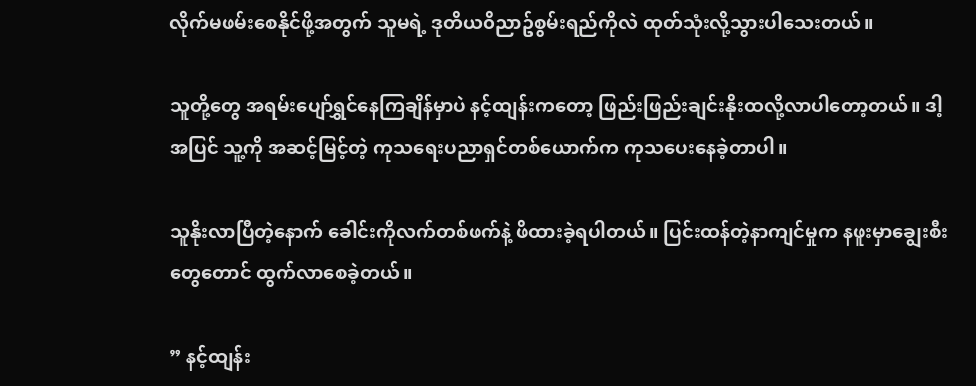လိုက်မဖမ်းစေနိုင်ဖို့အတွက် သူမရဲ့ ဒုတိယ၀ိညာဥ်စွမ်းရည်ကိုလဲ ထုတ်သုံးလို့သွားပါသေးတယ်။

သူတို့တွေ အရမ်းပျော်ရွှင်နေကြချိန်မှာပဲ နင့်ထျန်းကတော့ ဖြည်းဖြည်းချင်းနိုးထလို့လာပါတော့တယ်။ ဒါ့အပြင် သူ့ကို အဆင့်မြင့်တဲ့ ကုသရေးပညာရှင်တစ်ယောက်က ကုသပေးနေခဲ့တာပါ။

သူနိုးလာပြီတဲ့နောက် ခေါင်းကိုလက်တစ်ဖက်နဲ့ ဖိထားခဲ့ရပါတယ်။ ပြင်းထန်တဲ့နာကျင်မှုက နဖူးမှာချွေးစီးတွေတောင် ထွက်လာစေခဲ့တယ်။

” နင့်ထျန်း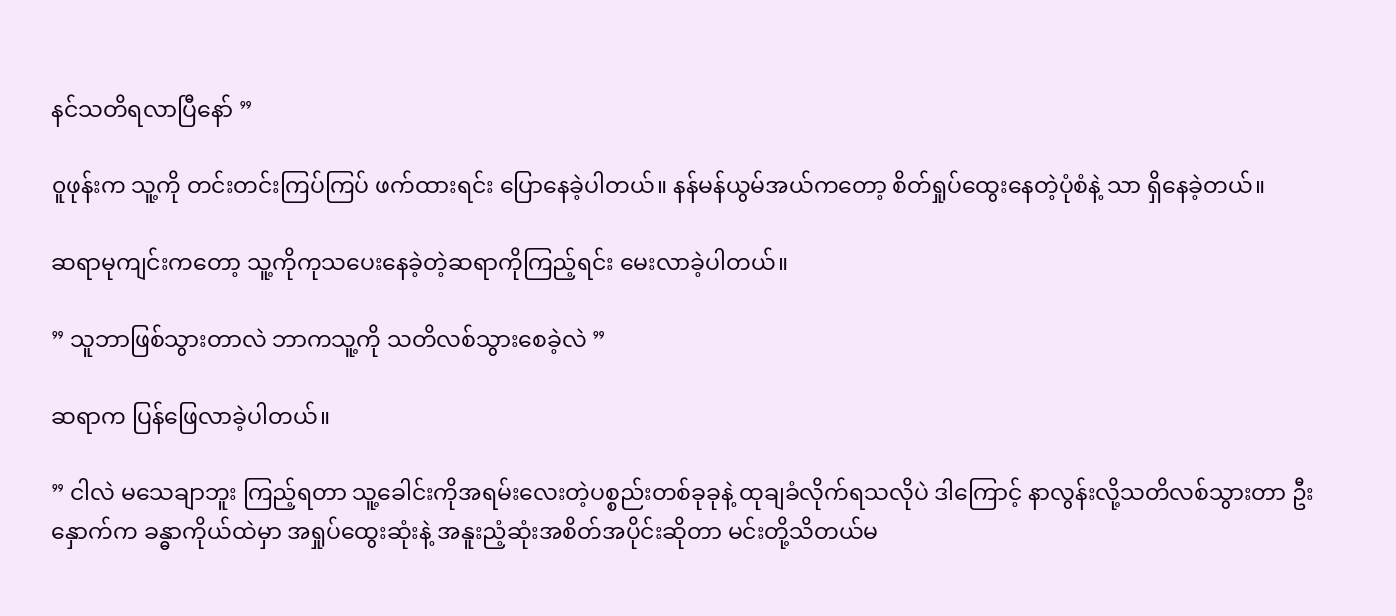နင်သတိရလာပြီနော် ”

၀ူဖုန်းက သူ့ကို တင်းတင်းကြပ်ကြပ် ဖက်ထားရင်း ပြောနေခဲ့ပါတယ်။ နန်မန်ယွမ်အယ်ကတော့ စိတ်ရှုပ်ထွေးနေတဲ့ပုံစံနဲ့ သာ ရှိနေခဲ့တယ်။

ဆရာမုကျင်းကတော့ သူ့ကိုကုသပေးနေခဲ့တဲ့ဆရာကိုကြည့်ရင်း မေးလာခဲ့ပါတယ်။

” သူဘာဖြစ်သွားတာလဲ ဘာကသူ့ကို သတိလစ်သွားစေခဲ့လဲ ”

ဆရာက ပြန်ဖြေလာခဲ့ပါတယ်။

” ငါလဲ မသေချာဘူး ကြည့်ရတာ သူ့ခေါင်းကိုအရမ်းလေးတဲ့ပစ္စည်းတစ်ခုခုနဲ့ ထုချခံလိုက်ရသလိုပဲ ဒါကြောင့် နာလွန်းလို့သတိလစ်သွားတာ ဦးနှောက်က ခန္ဓာကိုယ်ထဲမှာ အရှုပ်ထွေးဆုံးနဲ့ အနူးညံ့ဆုံးအစိတ်အပိုင်းဆိုတာ မင်းတို့သိတယ်မ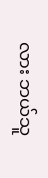လား ဘယ်သူ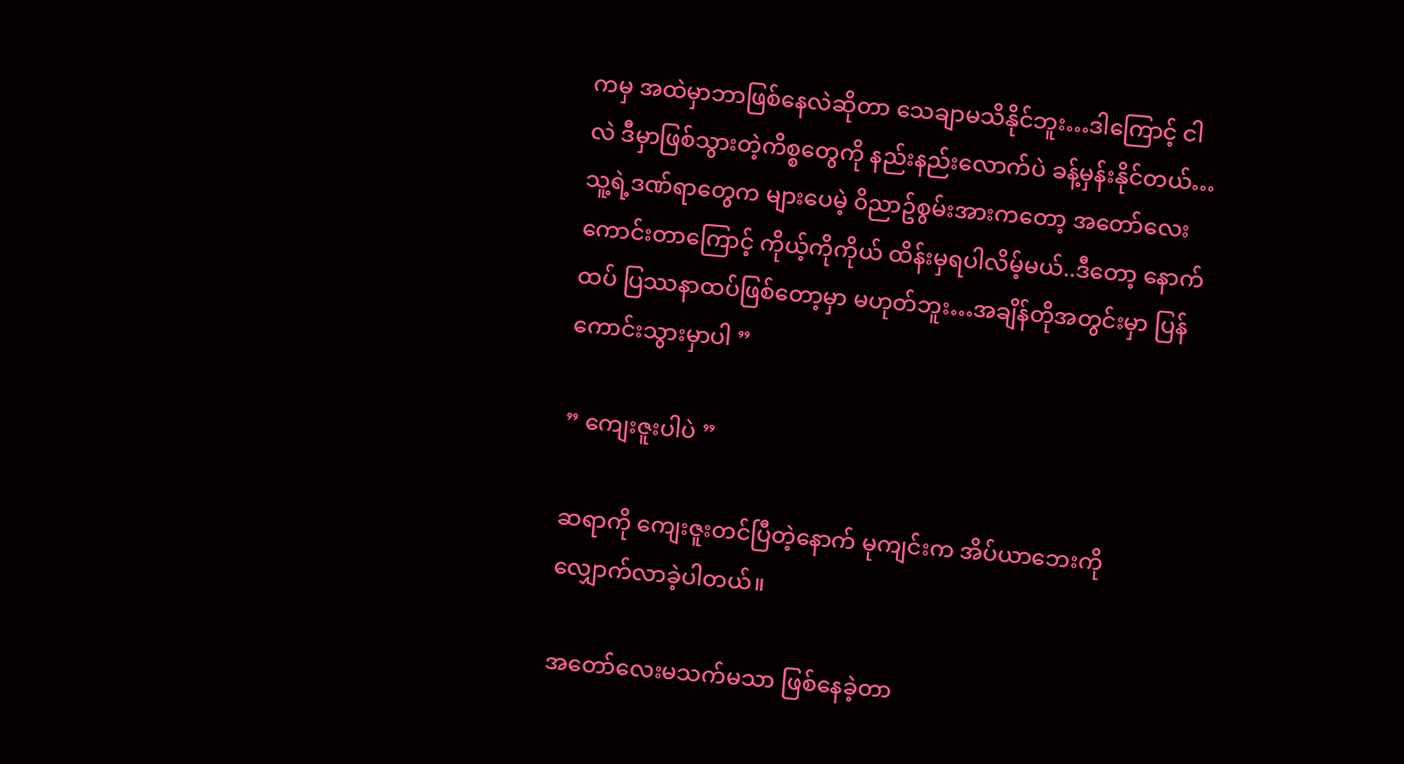ကမှ အထဲမှာဘာဖြစ်နေလဲဆိုတာ သေချာမသိနိုင်ဘူး…ဒါကြောင့် ငါလဲ ဒီမှာဖြစ်သွားတဲ့ကိစ္စတွေကို နည်းနည်းလောက်ပဲ ခန့်မှန်းနိုင်တယ်…သူ့ရဲ့ဒဏ်ရာတွေက များပေမဲ့ ၀ိညာဥ်စွမ်းအားကတော့ အတော်လေးကောင်းတာကြောင့် ကိုယ့်ကိုကိုယ် ထိန်းမှရပါလိမ့်မယ်..ဒီတော့ နောက်ထပ် ပြဿနာထပ်ဖြစ်တော့မှာ မဟုတ်ဘူး…အချိန်တိုအတွင်းမှာ ပြန်ကောင်းသွားမှာပါ ”

” ကျေးဇူးပါပဲ ”

ဆရာကို ကျေးဇူးတင်ပြီတဲ့နောက် မုကျင်းက အိပ်ယာဘေးကို လျှောက်လာခဲ့ပါတယ်။

အတော်လေးမသက်မသာ ဖြစ်နေခဲ့တာ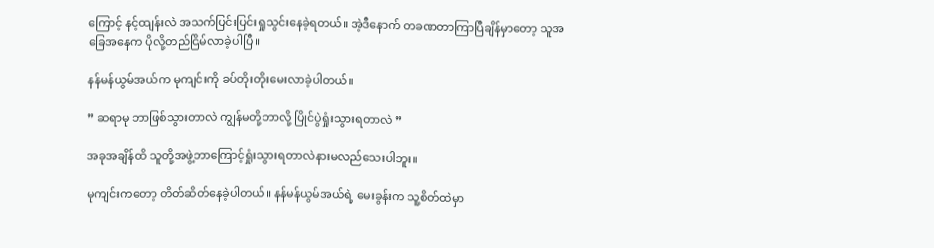ကြောင့် နင့်ထျန်းလဲ အသက်ပြင်းပြင်းရှုသွင်းနေခဲ့ရတယ်။ အဲ့ဒီနောက် တခဏတာကြာပြီချိန်မှာတော့ သူအခြေအနေက ပိုလို့တည်ငြိမ်လာခဲ့ပါပြီ။

နန်မန်ယွမ်အယ်က မုကျင်းကို ခပ်တိုးတိုးမေးလာခဲ့ပါတယ်။

” ဆရာမု ဘာဖြစ်သွားတာလဲ ကျွန်မတို့ဘာလို့ ပြိုင်ပွဲရှုံးသွားရတာလဲ ”

အခုအချိန်ထိ သူတို့အဖွဲ့ဘာကြောင့်ရှုံးသွားရတာလဲနားမလည်သေးပါဘူး။

မုကျင်းကတော့ တိတ်ဆိတ်နေခဲ့ပါတယ်။ နန်မန်ယွမ်အယ်ရဲ့ မေးခွန်းက သူ့စိတ်ထဲမှာ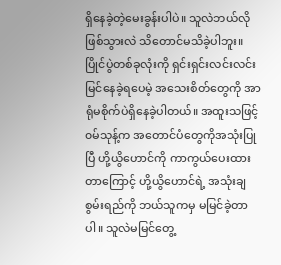ရှိနေခဲ့တဲ့မေးခွန်းပါပဲ။ သူလဲဘယ်လိုဖြစ်သွားလဲ သိတောင်မသိခဲ့ပါဘူး။ ပြိုင်ပွဲတစ်ခုလုံးကို ရှင်းရှင်းလင်းလင်းမြင်နေခဲ့ရပေမဲ့ အသေးစိတ်တွေကို အာရုံမစိုက်ပဲရှိနေခဲ့ပါတယ်။ အထူးသဖြင့် ၀မ်သုန့်က အတောင်ပံတွေကိုအသုံးပြုပြီ ဟို့ယွိဟောင်ကို ကာကွယ်ပေးထားတာကြောင့် ဟို့ယွိဟောင်ရဲ့ အသုံးချစွမ်းရည်ကို ဘယ်သူကမှ မမြင်ခဲ့တာပါ။ သူလဲမမြင်တွေ့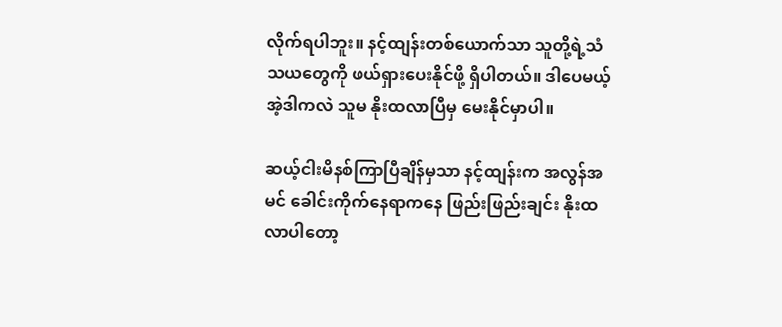လိုက်ရပါဘူး။ နင့်ထျန်းတစ်ယောက်သာ သူတို့ရဲ့သံသယတွေကို ဖယ်ရှားပေးနိုင်ဖို့ ရှိပါတယ်။ ဒါပေမယ့် အဲ့ဒါကလဲ သူမ နိုးထလာပြီမှ မေးနိုင်မှာပါ။

ဆယ့်ငါးမိနစ်ကြာပြီချိန်မှသာ နင့်ထျန်းက အလွန်အမင် ခေါင်းကိုက်နေရာကနေ ဖြည်းဖြည်းချင်း နိုးထလာပါတော့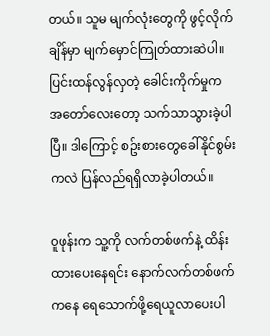တယ်။ သူမ မျက်လုံးတွေကို ဖွင့်လိုက်ချိန်မှာ မျက်မှောင်ကြုတ်ထားဆဲပါ။ ပြင်းထန်လွန်လှတဲ့ ခေါင်းကိုက်မှုက အတော်လေးတော့ သက်သာသွားခဲ့ပါပြီ။ ဒါကြောင့် စဥ်းစားတွေခေါ်နိုင်စွမ်းကလဲ ပြန်လည်ရရှိလာခဲ့ပါတယ်။

၀ူဖုန်းက သူ့ကို လက်တစ်ဖက်နဲ့ ထိန်းထားပေးနေရင်း နောက်လက်တစ်ဖက်ကနေ ရေသောက်ဖို့ရေယူလာပေးပါ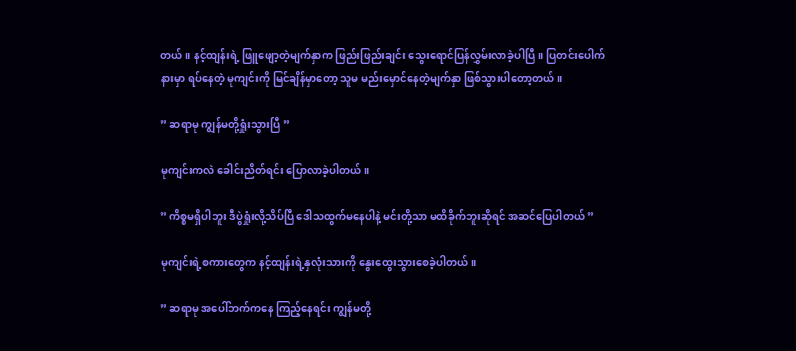တယ်။ နင့်ထျန်းရဲ့ ဖြူဖျော့တဲ့မျက်နှာက ဖြည်းဖြည်းချင်း သွေးရောင်ပြန်လွှမ်းလာခဲ့ပါပြီ။ ပြတင်းပေါက်နားမှာ ရပ်နေတဲ့ မုကျင်းကို မြင်ချိန်မှာတော့ သူမ မည်းမှောင်နေတဲ့မျက်နှာ ဖြစ်သွားပါတော့တယ်။

” ဆရာမု ကျွန်မတို့ရှုံးသွားပြီ ”

မုကျင်းကလဲ ခေါင်းညိတ်ရင်း ပြောလာခဲ့ပါတယ်။

” ကိစ္စမရှိပါဘူး ဒီပွဲရှုံးလို့သိပ်ပြီ ဒေါသထွက်မနေပါနဲ့ မင်းတို့သာ မထိခိုက်ဘူးဆိုရင် အဆင်ပြေပါတယ် ”

မုကျင်းရဲ့စကားတွေက နင့်ထျန်းရဲ့နှလုံးသားကို နွေးထွေးသွားစေခဲ့ပါတယ်။

” ဆရာမု အပေါ်ဘက်ကနေ ကြည့်နေရင်း ကျွန်မတို့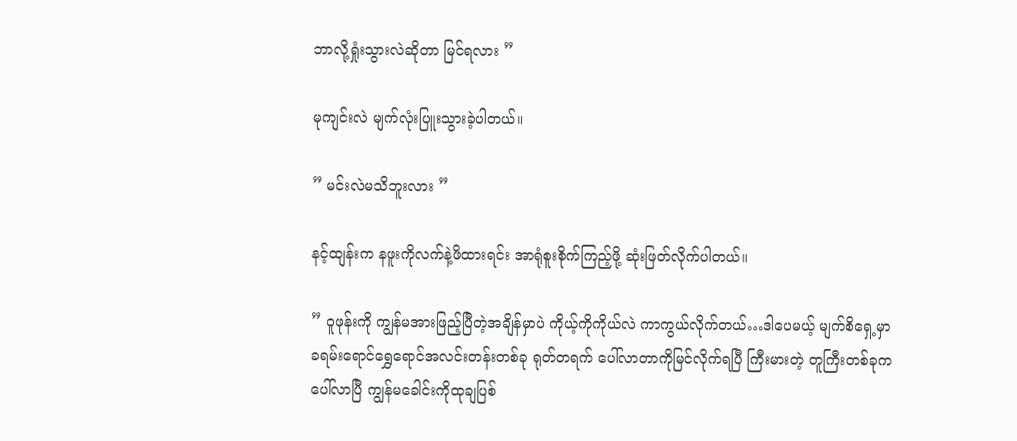ဘာလို့ရှုံးသွားလဲဆိုတာ မြင်ရလား ”

မုကျင်းလဲ မျက်လုံးပြူးသွားခဲ့ပါတယ်။

” မင်းလဲမသိဘူးလား ”

နင့်ထျန်းက နဖူးကိုလက်နဲ့ဖိထားရင်း အာရုံစူးစိုက်ကြည့်ဖို့ ဆုံးဖြတ်လိုက်ပါတယ်။

” ၀ူဖုန်းကို ကျွန်မအားဖြည့်ပြီတဲ့အချိန်မှာပဲ ကိုယ့်ကိုကိုယ်လဲ ကာကွယ်လိုက်တယ်…ဒါပေမယ့် မျက်စိရှေ့မှာ ခရမ်းရောင်ရွှေရောင်အလင်းတန်းတစ်ခု ရုတ်တရက် ပေါ်လာတာကိုမြင်လိုက်ရပြီ ကြီးမားတဲ့ တူကြီးတစ်ခုကပေါ်လာပြီ ကျွန်မခေါင်းကိုထုချပြစ်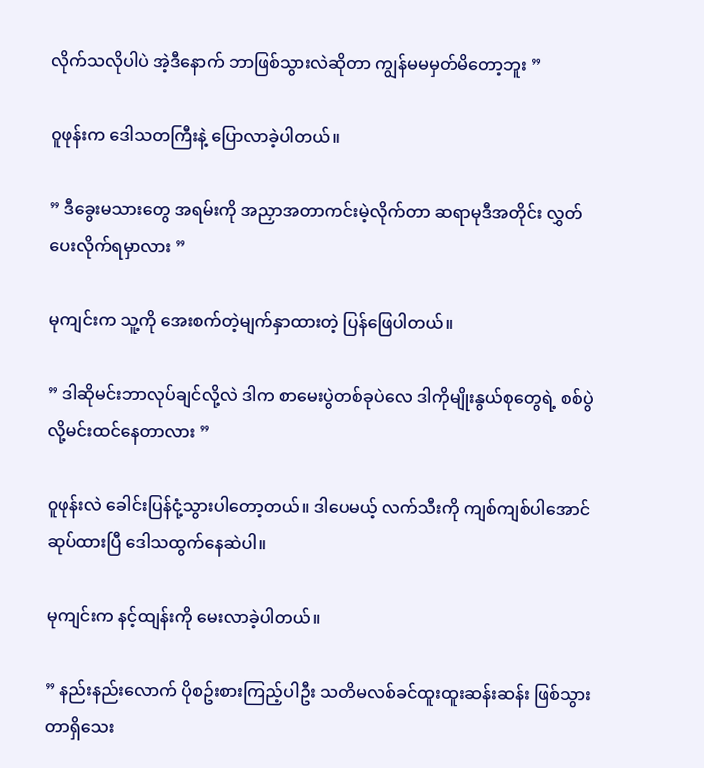လိုက်သလိုပါပဲ အဲ့ဒီနောက် ဘာဖြစ်သွားလဲဆိုတာ ကျွန်မမမှတ်မိတော့ဘူး ”

၀ူဖုန်းက ဒေါသတကြီးနဲ့ ပြောလာခဲ့ပါတယ်။

” ဒီခွေးမသားတွေ အရမ်းကို အညှာအတာကင်းမဲ့လိုက်တာ ဆရာမုဒီအတိုင်း လွှတ်ပေးလိုက်ရမှာလား ”

မုကျင်းက သူ့ကို အေးစက်တဲ့မျက်နှာထားတဲ့ ပြန်ဖြေပါတယ်။

” ဒါဆိုမင်းဘာလုပ်ချင်လို့လဲ ဒါက စာမေးပွဲတစ်ခုပဲလေ ဒါကိုမျိုးနွယ်စုတွေရဲ့ စစ်ပွဲလို့မင်းထင်နေတာလား ”

၀ူဖုန်းလဲ ခေါင်းပြန်ငုံ့သွားပါတော့တယ်။ ဒါပေမယ့် လက်သီးကို ကျစ်ကျစ်ပါအောင်ဆုပ်ထားပြီ ဒေါသထွက်နေဆဲပါ။

မုကျင်းက နင့်ထျန်းကို မေးလာခဲ့ပါတယ်။

” နည်းနည်းလောက် ပိုစဥ်းစားကြည့်ပါဦး သတိမလစ်ခင်ထူးထူးဆန်းဆန်း ဖြစ်သွားတာရှိသေး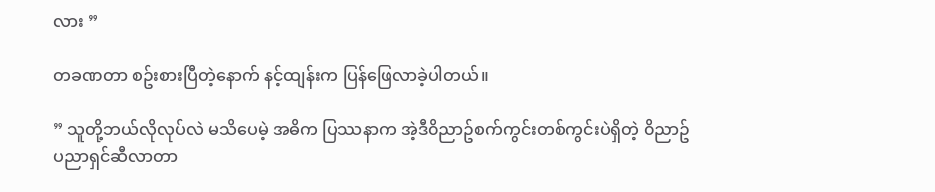လား ”

တခဏတာ စဥ်းစားပြီတဲ့နောက် နင့်ထျန်းက ပြန်ဖြေလာခဲ့ပါတယ်။

” သူတို့ဘယ်လိုလုပ်လဲ မသိပေမဲ့ အဓိက ပြဿနာက အဲ့ဒီ၀ိညာဥ်စက်ကွင်းတစ်ကွင်းပဲရှိတဲ့ ၀ိညာဥ်ပညာရှင်ဆီလာတာ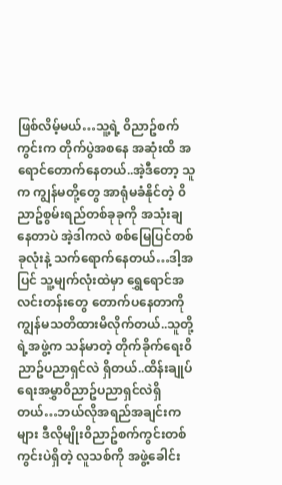ဖြစ်လိမ့်မယ်…သူ့ရဲ့ ၀ိညာဥ်စက်ကွင်းက တိုက်ပွဲအစနေ အဆုံးထိ အရောင်တောက်နေတယ်..အဲ့ဒီတော့ သူက ကျွန်မတို့တွေ အာရုံမခံနိုင်တဲ့ ၀ိညာဥ်စွမ်းရည်တစ်ခုခုကို အသုံးချနေတာပဲ အဲ့ဒါကလဲ စစ်မြေပြင်တစ်ခုလုံးနဲ့ သက်ရောက်နေတယ်…ဒါ့အပြင် သူ့မျက်လုံးထဲမှာ ရွှေရောင်အလင်းတန်းတွေ တောက်ပနေတာကို ကျွန်မသတိထားမိလိုက်တယ်..သူတို့ရဲ့အဖွဲ့က သန်မာတဲ့ တိုက်ခိုက်ရေး၀ိညာဥ်ပညာရှင်လဲ ရှိတယ်..ထိန်းချုပ်ရေးအမွှာ၀ိညာဥ်ပညာရှင်လဲရှိတယ်…ဘယ်လိုအရည်အချင်းကများ ဒီလိုမျိုး၀ိညာဥ်စက်ကွင်းတစ်ကွင်းပဲရှိတဲ့ လူသစ်ကို အဖွဲ့ခေါင်း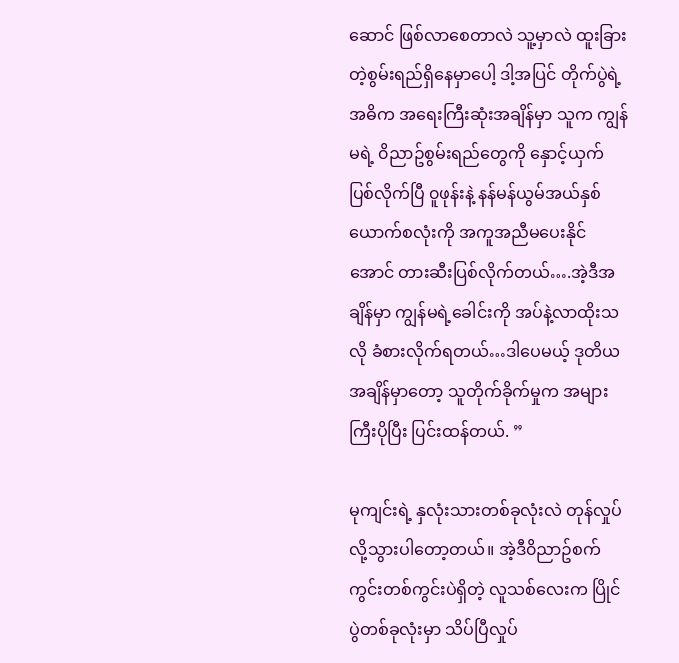ဆောင် ဖြစ်လာစေတာလဲ သူ့မှာလဲ ထူးခြားတဲ့စွမ်းရည်ရှိနေမှာပေါ့ ဒါ့အပြင် တိုက်ပွဲရဲ့ အဓိက အရေးကြီးဆုံးအချိန်မှာ သူက ကျွန်မရဲ့ ၀ိညာဥ်စွမ်းရည်တွေကို နှောင့်ယှက်ပြစ်လိုက်ပြီ ၀ူဖုန်းနဲ့ နန်မန်ယွမ်အယ်နှစ်ယောက်စလုံးကို အကူအညီမပေးနိုင်အောင် တားဆီးပြစ်လိုက်တယ်….အဲ့ဒီအချိန်မှာ ကျွန်မရဲ့ခေါင်းကို အပ်နဲ့လာထိုးသလို ခံစားလိုက်ရတယ်…ဒါပေမယ့် ဒုတိယအချိန်မှာတော့ သူတိုက်ခိုက်မှုက အများကြီးပိုပြီး ပြင်းထန်တယ်. ”

မုကျင်းရဲ့ နှလုံးသားတစ်ခုလုံးလဲ တုန်လှုပ်လို့သွားပါတော့တယ်။ အဲ့ဒီ၀ိညာဥ်စက်ကွင်းတစ်ကွင်းပဲရှိတဲ့ လူသစ်လေးက ပြိုင်ပွဲတစ်ခုလုံးမှာ သိပ်ပြီလှုပ်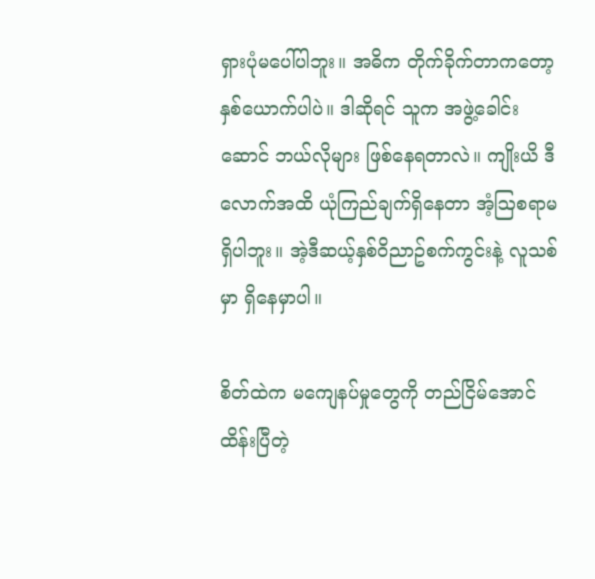ရှားပုံမပေါ်ပါဘူး။ အဓိက တိုက်ခိုက်တာကတော့ နှစ်ယောက်ပါပဲ။ ဒါဆိုရင် သူက အဖွဲ့ခေါင်းဆောင် ဘယ်လိုများ ဖြစ်နေရတာလဲ။ ကျိုးယိ ဒီလောက်အထိ ယုံကြည်ချက်ရှိနေတာ အံ့ဩစရာမရှိပါဘူး။ အဲ့ဒီဆယ့်နှစ်၀ိညာဥ်စက်ကွင်းနဲ့ လူသစ်မှာ ရှိနေမှာပါ။

စိတ်ထဲက မကျေနပ်မှုတွေကို တည်ငြိမ်အောင် ထိန်းပြီတဲ့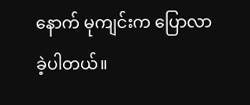နောက် မုကျင်းက ပြောလာခဲ့ပါတယ်။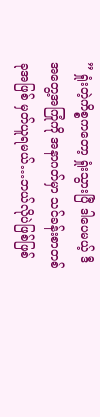” ရှုံးတဲ့ကိစ္စကတော့ ရှုံးသွားပြီ ဒါပေမယ့် ဒီအတွေ့အကြုံကို အနာဂတ်မှာ သင်ခန်းစာတစ်ခုအဖြစ် မှတ်ယူရမယ်…ဘယ်လိုပဲဖြစ်ဖြစ်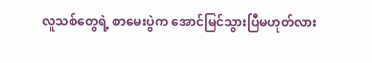လူသစ်တွေရဲ့ စာမေးပွဲက အောင်မြင်သွားပြီမဟုတ်လား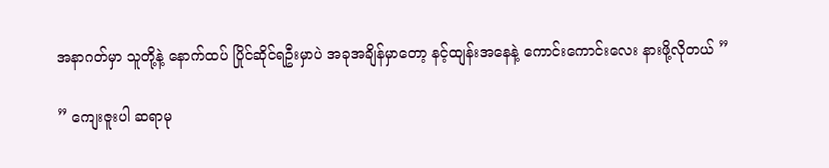အနာဂတ်မှာ သူတို့နဲ့ နောက်ထပ် ပြိုင်ဆိုင်ရဦးမှာပဲ အခုအချိန်မှာတော့ နင့်ထျန်းအနေနဲ့ ကောင်းကောင်းလေး နားဖို့လိုတယ် ”

” ကျေးဇူးပါ ဆရာမု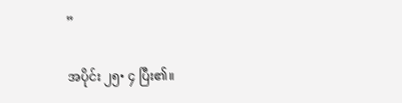”

အပိုင်း ၂၅• ၄ ပြီး၏။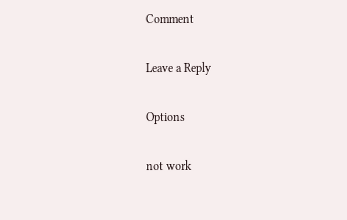Comment

Leave a Reply

Options

not work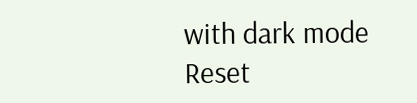with dark mode
Reset